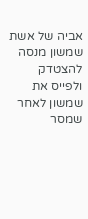אביה של אשת שמשון מנסה להצטדק ולפייס את שמשון לאחר שמסר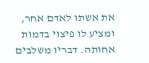את אשתו לאדם אחר, ומציע לו פיצוי בדמות אחותה. דבריו משלבים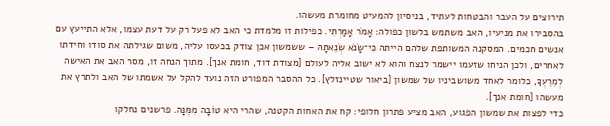תירוצים על העבר והבטחות לעתיד, בניסיון להמעיט מחומרת מעשהו.
בהסבירו את מניעיו, האב משתמש בלשון כפולה: אָמֹר אָמַרְתִּי. כפילות זו מלמדת כי האב לא פעל רק על דעת עצמו, אלא התייעץ עם אנשים חכמים. המסקנה המשותפת שלהם הייתה כִּי־שָׂנֹא שְׂנֵאתָהּ – ששמשון אכן צודק בכעסו עליה, משום שגילתה את סודו וחידתו לאחרים, ולכן הניחו שזעמו יישמר לנצח והוא לא ישוב אליה לעולם [מצודת דוד, חומת אנך]. מתוך הנחה זו, מסר האב את האישה לְמֵרֵעֶךָ, כלומר לאחד משושביניו של שמשון [ביאור שטיינזלץ]. כל ההסבר המפורט הזה נועד להקל על אשמתו של האב ולתרץ את מעשהו [חומת אנך].
כדי לפצות את שמשון הפגוע, האב מציע פתרון חלופי: קח את האחות הקטנה, שהרי היא טוֹבָה מִמֶּנָּה. פרשנים נחלקו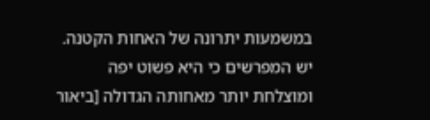במשמעות יתרונה של האחות הקטנה. יש המפרשים כי היא פשוט יפה ומוצלחת יותר מאחותה הגדולה [ביאור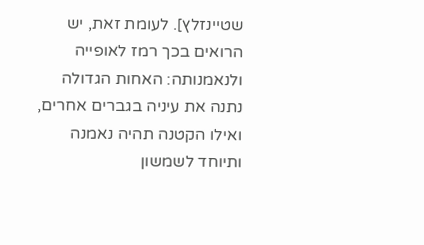שטיינזלץ]. לעומת זאת, יש הרואים בכך רמז לאופייה ולנאמנותה: האחות הגדולה נתנה את עיניה בגברים אחרים, ואילו הקטנה תהיה נאמנה ותיוחד לשמשון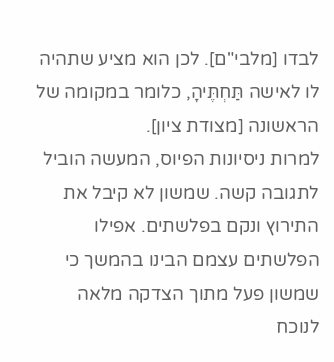לבדו [מלבי"ם]. לכן הוא מציע שתהיה לו לאישה תַּחְתֶּיהָ, כלומר במקומה של הראשונה [מצודת ציון].
למרות ניסיונות הפיוס, המעשה הוביל לתגובה קשה. שמשון לא קיבל את התירוץ ונקם בפלשתים. אפילו הפלשתים עצמם הבינו בהמשך כי שמשון פעל מתוך הצדקה מלאה לנוכח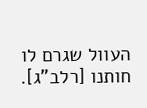העוול שגרם לו חותנו [רלב"ג].